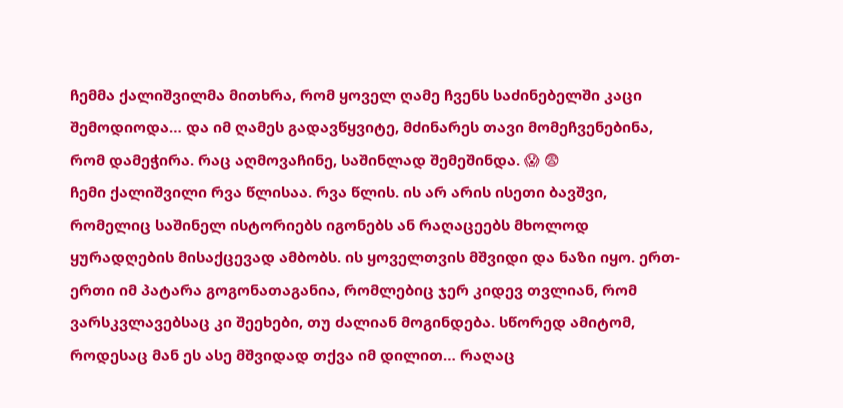ჩემმა ქალიშვილმა მითხრა, რომ ყოველ ღამე ჩვენს საძინებელში კაცი შემოდიოდა… და იმ ღამეს გადავწყვიტე, მძინარეს თავი მომეჩვენებინა, რომ დამეჭირა. რაც აღმოვაჩინე, საშინლად შემეშინდა. 😱 😨
ჩემი ქალიშვილი რვა წლისაა. რვა წლის. ის არ არის ისეთი ბავშვი, რომელიც საშინელ ისტორიებს იგონებს ან რაღაცეებს მხოლოდ ყურადღების მისაქცევად ამბობს. ის ყოველთვის მშვიდი და ნაზი იყო. ერთ-ერთი იმ პატარა გოგონათაგანია, რომლებიც ჯერ კიდევ თვლიან, რომ ვარსკვლავებსაც კი შეეხები, თუ ძალიან მოგინდება. სწორედ ამიტომ, როდესაც მან ეს ასე მშვიდად თქვა იმ დილით… რაღაც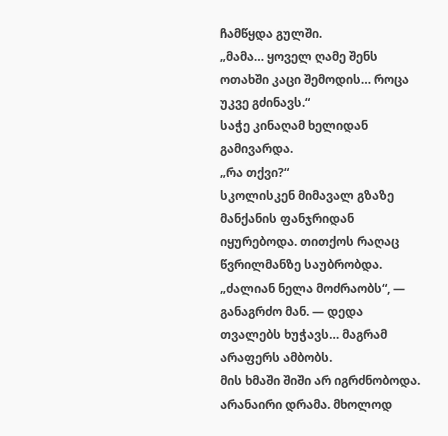ჩამწყდა გულში.
„მამა… ყოველ ღამე შენს ოთახში კაცი შემოდის… როცა უკვე გძინავს.“
საჭე კინაღამ ხელიდან გამივარდა.
„რა თქვი?“
სკოლისკენ მიმავალ გზაზე მანქანის ფანჯრიდან იყურებოდა. თითქოს რაღაც წვრილმანზე საუბრობდა.
„ძალიან ნელა მოძრაობს“, — განაგრძო მან. — დედა თვალებს ხუჭავს… მაგრამ არაფერს ამბობს.
მის ხმაში შიში არ იგრძნობოდა. არანაირი დრამა. მხოლოდ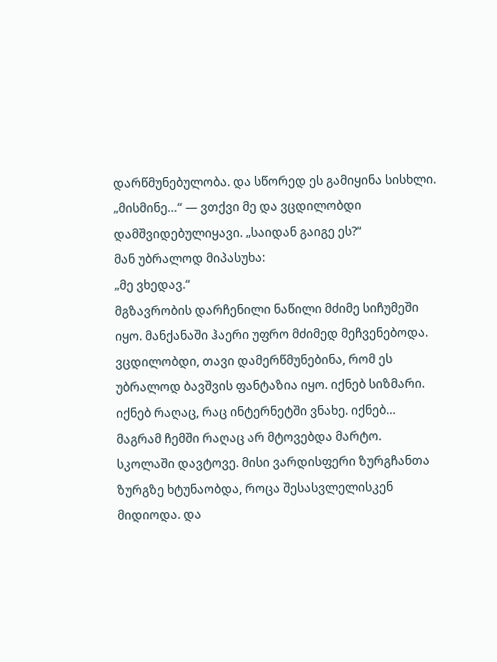დარწმუნებულობა. და სწორედ ეს გამიყინა სისხლი.
„მისმინე…“ — ვთქვი მე და ვცდილობდი დამშვიდებულიყავი. „საიდან გაიგე ეს?“
მან უბრალოდ მიპასუხა:
„მე ვხედავ.“
მგზავრობის დარჩენილი ნაწილი მძიმე სიჩუმეში იყო. მანქანაში ჰაერი უფრო მძიმედ მეჩვენებოდა. ვცდილობდი, თავი დამერწმუნებინა, რომ ეს უბრალოდ ბავშვის ფანტაზია იყო. იქნებ სიზმარი. იქნებ რაღაც, რაც ინტერნეტში ვნახე. იქნებ…
მაგრამ ჩემში რაღაც არ მტოვებდა მარტო. სკოლაში დავტოვე. მისი ვარდისფერი ზურგჩანთა ზურგზე ხტუნაობდა, როცა შესასვლელისკენ მიდიოდა. და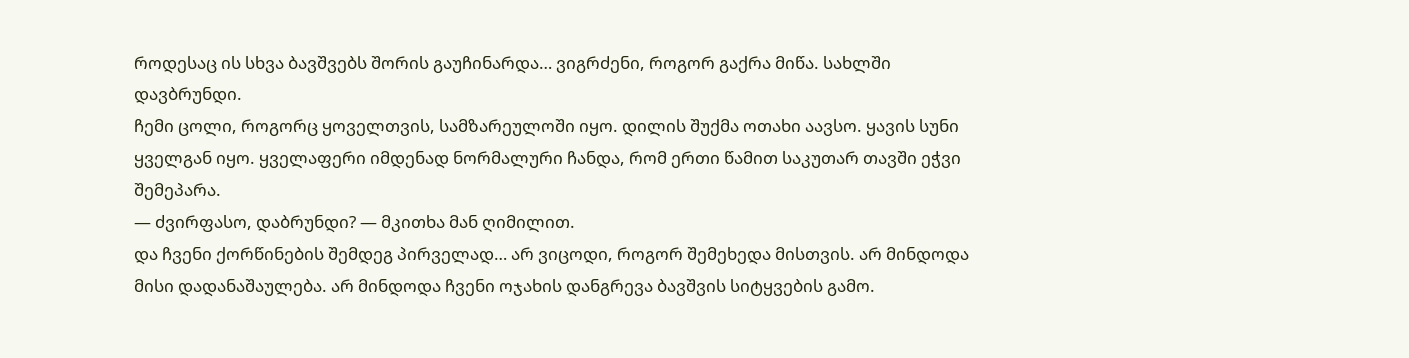როდესაც ის სხვა ბავშვებს შორის გაუჩინარდა… ვიგრძენი, როგორ გაქრა მიწა. სახლში დავბრუნდი.
ჩემი ცოლი, როგორც ყოველთვის, სამზარეულოში იყო. დილის შუქმა ოთახი აავსო. ყავის სუნი ყველგან იყო. ყველაფერი იმდენად ნორმალური ჩანდა, რომ ერთი წამით საკუთარ თავში ეჭვი შემეპარა.
— ძვირფასო, დაბრუნდი? — მკითხა მან ღიმილით.
და ჩვენი ქორწინების შემდეგ პირველად… არ ვიცოდი, როგორ შემეხედა მისთვის. არ მინდოდა მისი დადანაშაულება. არ მინდოდა ჩვენი ოჯახის დანგრევა ბავშვის სიტყვების გამო.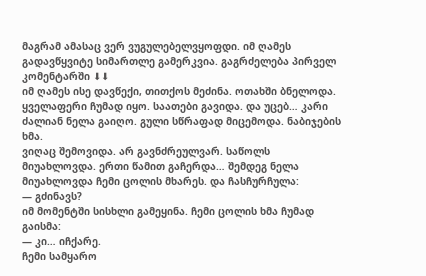მაგრამ ამასაც ვერ ვუგულებელვყოფდი. იმ ღამეს გადავწყვიტე სიმართლე გამერკვია. გაგრძელება პირველ კომენტარში ⬇⬇
იმ ღამეს ისე დავწექი, თითქოს მეძინა. ოთახში ბნელოდა. ყველაფერი ჩუმად იყო. საათები გავიდა. და უცებ… კარი ძალიან ნელა გაიღო. გული სწრაფად მიცემოდა. ნაბიჯების ხმა.
ვიღაც შემოვიდა. არ გავნძრეულვარ. საწოლს მიუახლოვდა. ერთი წამით გაჩერდა… შემდეგ ნელა მიუახლოვდა ჩემი ცოლის მხარეს. და ჩასჩურჩულა:
— გძინავს?
იმ მომენტში სისხლი გამეყინა. ჩემი ცოლის ხმა ჩუმად გაისმა:
— კი… იჩქარე.
ჩემი სამყარო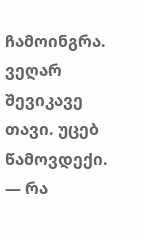ჩამოინგრა. ვეღარ შევიკავე თავი. უცებ წამოვდექი.
— რა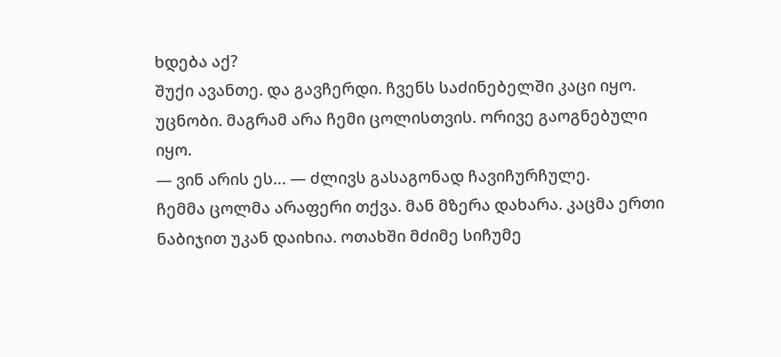ხდება აქ?
შუქი ავანთე. და გავჩერდი. ჩვენს საძინებელში კაცი იყო. უცნობი. მაგრამ არა ჩემი ცოლისთვის. ორივე გაოგნებული იყო.
— ვინ არის ეს… — ძლივს გასაგონად ჩავიჩურჩულე.
ჩემმა ცოლმა არაფერი თქვა. მან მზერა დახარა. კაცმა ერთი ნაბიჯით უკან დაიხია. ოთახში მძიმე სიჩუმე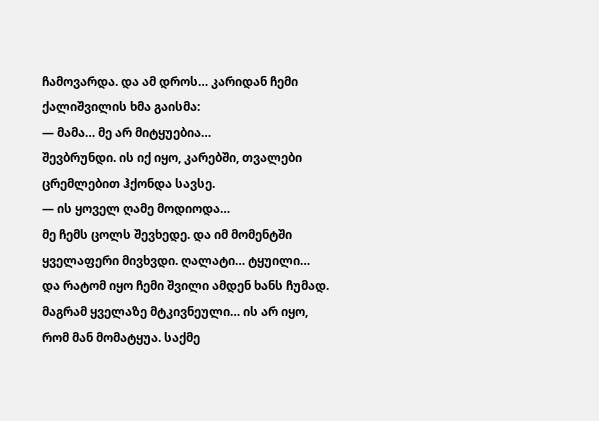ჩამოვარდა. და ამ დროს… კარიდან ჩემი ქალიშვილის ხმა გაისმა:
— მამა… მე არ მიტყუებია…
შევბრუნდი. ის იქ იყო, კარებში, თვალები ცრემლებით ჰქონდა სავსე.
— ის ყოველ ღამე მოდიოდა…
მე ჩემს ცოლს შევხედე. და იმ მომენტში ყველაფერი მივხვდი. ღალატი… ტყუილი… და რატომ იყო ჩემი შვილი ამდენ ხანს ჩუმად. მაგრამ ყველაზე მტკივნეული… ის არ იყო, რომ მან მომატყუა. საქმე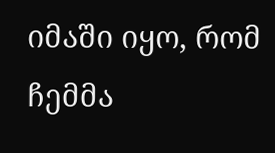იმაში იყო, რომ ჩემმა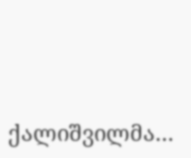ქალიშვილმა…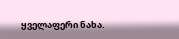ყველაფერი ნახა.